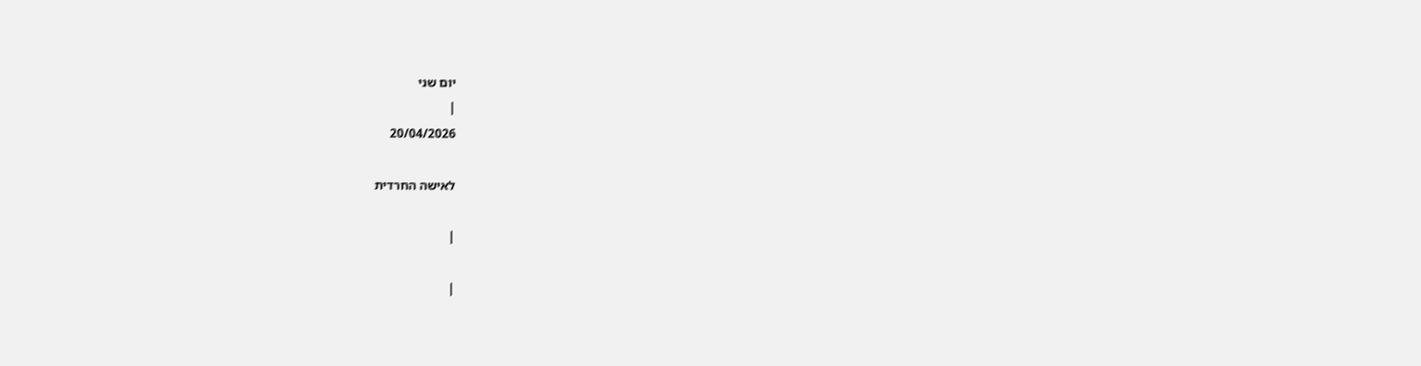יום שני
|
20/04/2026

לאישה החרדית

|

|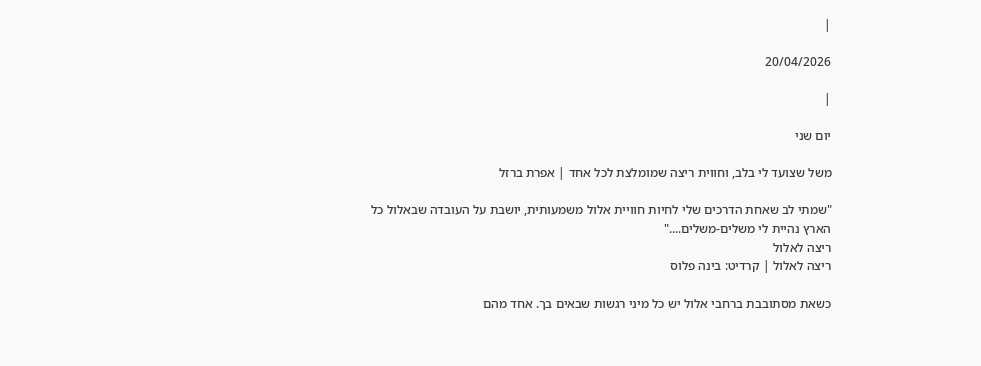|

20/04/2026

|

יום שני

משל שצועד לי בלב, וחווית ריצה שמומלצת לכל אחד | אפרת ברזל

"שמתי לב שאחת הדרכים שלי לחיות חוויית אלול משמעותית, יושבת על העובדה שבאלול כל הארץ נהיית לי משלים-משלים...."
ריצה לאלול
ריצה לאלול | קרדיט: בינה פלוס

כשאת מסתובבת ברחבי אלול יש כל מיני רגשות שבאים בך. אחד מהם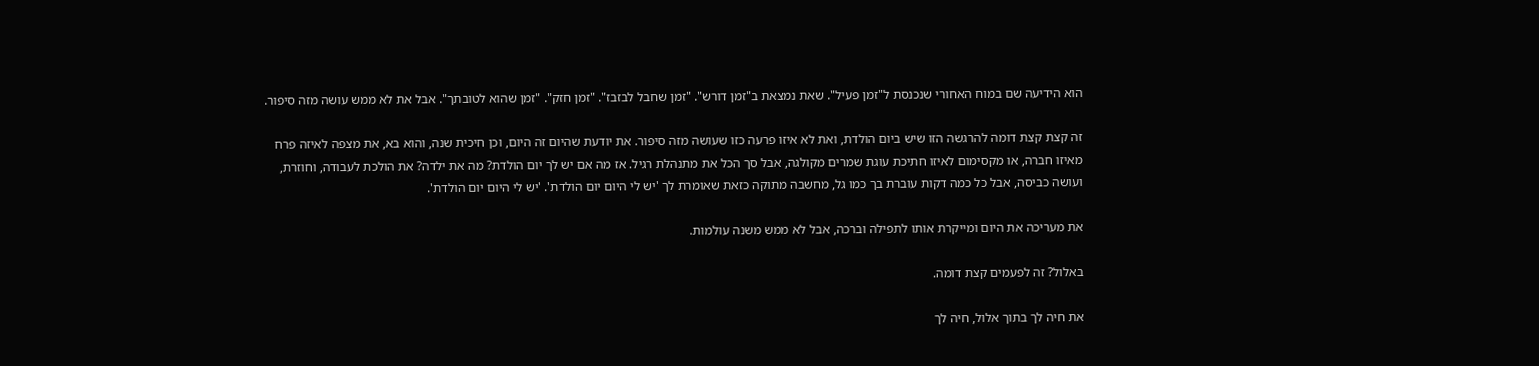הוא הידיעה שם במוח האחורי שנכנסת ל"זמן פעיל". שאת נמצאת ב"זמן דורש". "זמן שחבל לבזבז". "זמן חזק". "זמן שהוא לטובתך". אבל את לא ממש עושה מזה סיפור.

זה קצת קצת דומה להרגשה הזו שיש ביום הולדת, ואת לא איזו פרעה כזו שעושה מזה סיפור. את יודעת שהיום זה היום, וכן חיכית שנה, והוא בא, את מצפה לאיזה פרח מאיזו חברה, או מקסימום לאיזו חתיכת עוגת שמרים מקולגה, אבל סך הכל את מתנהלת רגיל. אז מה אם יש לך יום הולדת? מה את ילדה? את הולכת לעבודה, וחוזרת, ועושה כביסה, אבל כל כמה דקות עוברת בך כמו גל, מחשבה מתוקה כזאת שאומרת לך 'יש לי היום יום הולדת'. 'יש לי היום יום הולדת'.

את מעריכה את היום ומייקרת אותו לתפילה וברכה, אבל לא ממש משנה עולמות.

באלול? זה לפעמים קצת דומה.

את חיה לך בתוך אלול, חיה לך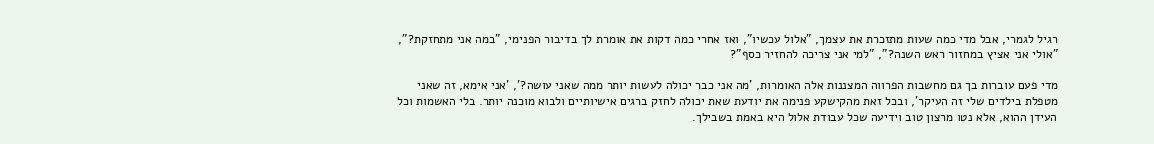רגיל לגמרי, אבל מדי כמה שעות מתזכרת את עצמך, "אלול עכשיו", ואז אחרי כמה דקות את אומרת לך בדיבור הפנימי, "במה אני מתחזקת?", "אולי אני אציץ במחזור ראש השנה?", "למי אני צריכה להחזיר כסף"?

מדי פעם עוברות בך גם מחשבות הפרווה המצננות אלה האומרות, 'מה אני כבר יכולה לעשות יותר ממה שאני עושה?', 'אני אימא, זה שאני מטפלת בילדים שלי זה העיקר', ובכל זאת מהקישקע פנימה את יודעת שאת יכולה לחזק ברגים אישיותיים ולבוא מוכנה יותר. בלי האשמות וכל העידן ההוא, אלא נטו מרצון טוב וידיעה שכל עבודת אלול היא באמת בשבילך.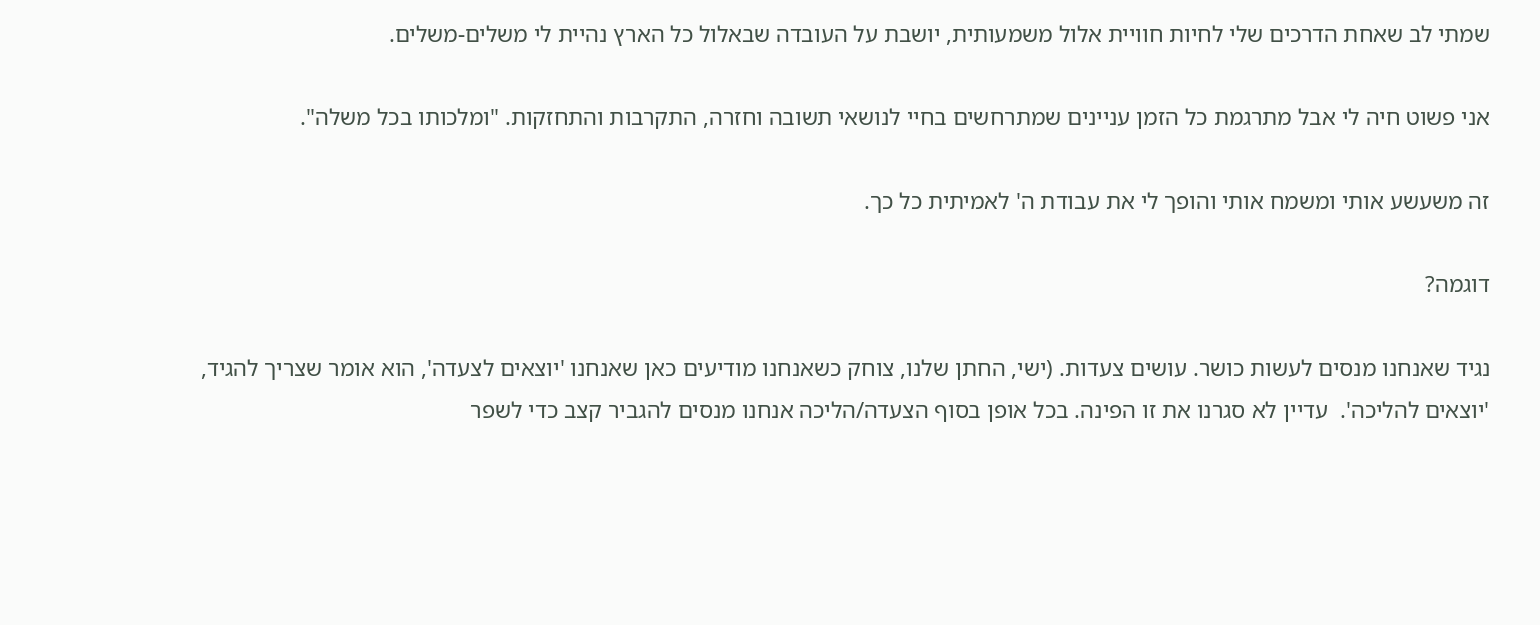שמתי לב שאחת הדרכים שלי לחיות חוויית אלול משמעותית, יושבת על העובדה שבאלול כל הארץ נהיית לי משלים-משלים.

אני פשוט חיה לי אבל מתרגמת כל הזמן עניינים שמתרחשים בחיי לנושאי תשובה וחזרה, התקרבות והתחזקות. "ומלכותו בכל משלה".

זה משעשע אותי ומשמח אותי והופך לי את עבודת ה' לאמיתית כל כך.

דוגמה?

נגיד שאנחנו מנסים לעשות כושר. עושים צעדות. (ישי, החתן שלנו, צוחק כשאנחנו מודיעים כאן שאנחנו 'יוצאים לצעדה', הוא אומר שצריך להגיד, 'יוצאים להליכה'.  עדיין לא סגרנו את זו הפינה. בכל אופן בסוף הצעדה/הליכה אנחנו מנסים להגביר קצב כדי לשפר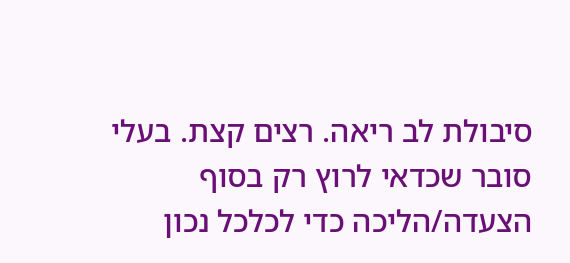סיבולת לב ריאה. רצים קצת. בעלי סובר שכדאי לרוץ רק בסוף הצעדה/הליכה כדי לכלכל נכון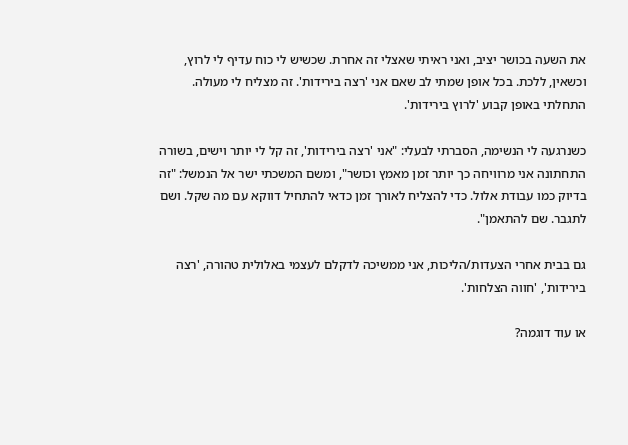את השעה בכושר יציב, ואני ראיתי שאצלי זה אחרת. שכשיש לי כוח עדיף לי לרוץ, וכשאין, ללכת. בכל אופן שמתי לב שאם אני 'רצה בירידות'. זה מצליח לי מעולה. התחלתי באופן קבוע 'לרוץ בירידות'.

כשנרגעה לי הנשימה, הסברתי לבעלי: "אני 'רצה בירידות', זה קל לי יותר וישים, בשורה התחתונה אני מרוויחה כך יותר זמן מאמץ וכושר", ומשם המשכתי ישר אל הנמשל: "זה בדיוק כמו עבודת אלול. כדי להצליח לאורך זמן כדאי להתחיל דווקא עם מה שקל. ושם לתגבר. שם להתאמן".

גם בבית אחרי הצעדות/הליכות, אני ממשיכה לדקלם לעצמי באלולית טהורה, 'רצה בירידות', 'חווה הצלחות'.

או עוד דוגמה?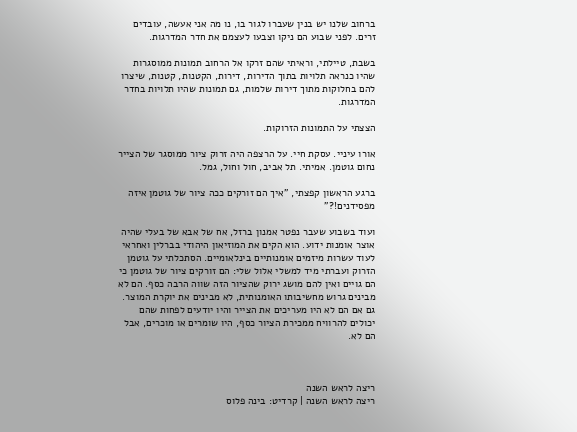ברחוב שלנו יש בנין שעברו לגור בו, נו מה אני אעשה, עובדים זרים. לפני שבוע הם ניקו וצבעו לעצמם את חדר המדרגות.

בשבת, טיילתי, וראיתי שהם זרקו אל הרחוב תמונות ממוסגרות שהיו כנראה תלויות בתוך הדירות, דירות, הקטנות, קטנות, שיצרו להם בחלוקות מתוך דירות שלמות, גם תמונות שהיו תלויות בחדר המדרגות.

הצצתי על התמונות הזרוקות.

אורו עיניי. עסקת חיי. על הרצפה היה זרוק ציור ממוסגר של הצייר נחום גוטמן. אמיתי. תל אביב, חול וחול, גמל.

ברגע הראשון קפצתי, "איך הם זורקים ככה ציור של גוטמן איזה מפסידנים!?"

ועוד בשבוע שעבר נפטר אמנון ברזל, אח של אבא של בעלי שהיה אוצר אומנות ידוע. הוא הקים את המוזיאון היהודי בברלין ואחראי לעוד עשרות מיזמים אומנותיים בינלאומיים. הסתכלתי על גוטמן הזרוק ועברתי מיד למשלי אלול שלי: הם זורקים ציור של גוטמן כי הם גויים ואין להם מושג ירוק שהציור הזה שווה הרבה כסף. הם לא מבינים גרוש מחשיבותו האומנותית, לא מבינים את יוקרת המוצר. גם אם הם לא היו מעריכים את הצייר והיו יודעים לפחות שהם יכולים להרוויח ממכירת הציור כסף, היו שומרים או מוכרים, אבל הם לא.



ריצה לראש השנה
ריצה לראש השנה | קרדיט: בינה פלוס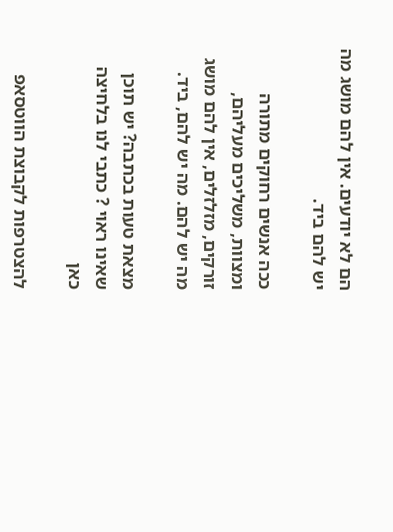הם לא יודעים. אין להם מושג מה יש להם ביד.

ככה אנשים רחוקים מתורה ומצוות, משליכים מעליהם, זורקים, מזלזלים, אין להם מושג מה יש להם. מה יש להם, ביד.

מצאת טעות בכתבה? יש תוכן שאינו ראוי ? כתבי לנו בלחיצה כאן

להצטרפות לקבוצת הווטסאפ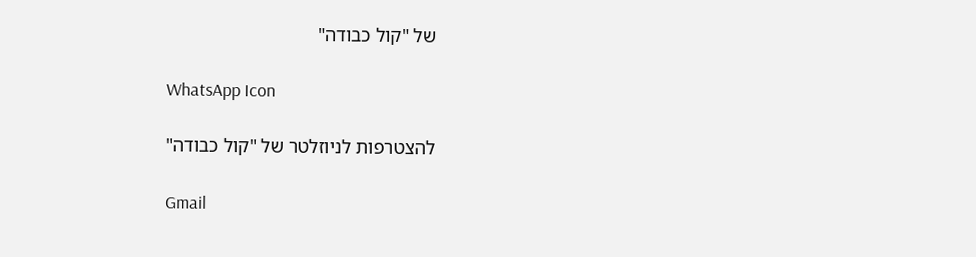של "קול כבודה"

WhatsApp Icon

להצטרפות לניוזלטר של "קול כבודה"

Gmail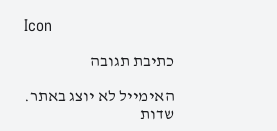Icon

כתיבת תגובה

האימייל לא יוצג באתר. שדות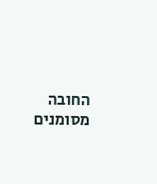החובה מסומנים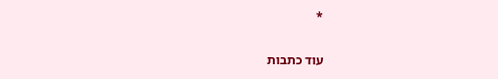*

עוד כתבות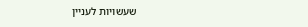שעשויות לעניין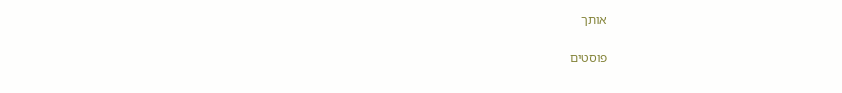אותך

פוסטים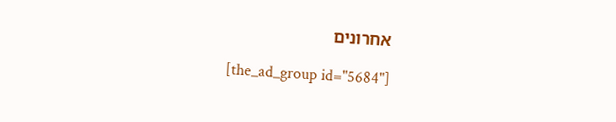אחרונים

[the_ad_group id="5684"]